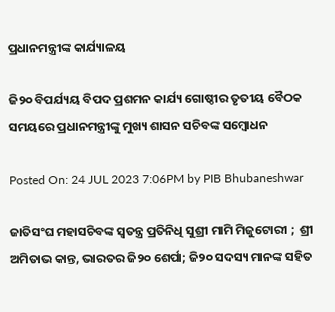ପ୍ରଧାନମନ୍ତ୍ରୀଙ୍କ କାର୍ଯ୍ୟାଳୟ

ଜି୨୦ ବିପର୍ଯ୍ୟୟ ବିପଦ ପ୍ରଶମନ କାର୍ଯ୍ୟ ଗୋଷ୍ଠୀର ତୃତୀୟ ବୈଠକ ସମୟରେ ପ୍ରଧାନମନ୍ତ୍ରୀଙ୍କୁ ମୁଖ୍ୟ ଶାସନ ସଚିବଙ୍କ ସମ୍ବୋଧନ

Posted On: 24 JUL 2023 7:06PM by PIB Bhubaneshwar

ଜାତିସଂଘ ମହାସଚିବଙ୍କ ସ୍ୱତନ୍ତ୍ର ପ୍ରତିନିଧି ସୁଶ୍ରୀ ମାମି ମିଜୁଟୋରୀ ;  ଶ୍ରୀ ଅମିତାଭ କାନ୍ତ, ଭାରତର ଜି୨୦ ଶେର୍ପା; ଜି୨୦ ସଦସ୍ୟ ମାନଙ୍କ ସହିତ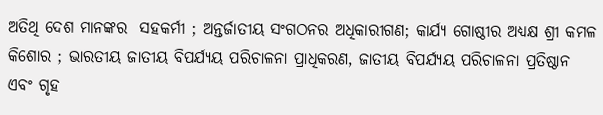ଅତିଥି ଦେଶ ମାନଙ୍କର  ସହକର୍ମୀ ; ଅନ୍ତର୍ଜାତୀୟ ସଂଗଠନର ଅଧିକାରୀଗଣ; କାର୍ଯ୍ୟ ଗୋଷ୍ଠୀର ଅଧ୍ୟକ୍ଷ ଶ୍ରୀ କମଳ କିଶୋର ; ଭାରତୀୟ ଜାତୀୟ ବିପର୍ଯ୍ୟୟ ପରିଚାଳନା ପ୍ରାଧିକରଣ, ଜାତୀୟ ବିପର୍ଯ୍ୟୟ ପରିଚାଳନା ପ୍ରତିଷ୍ଠାନ ଏବଂ ଗୃହ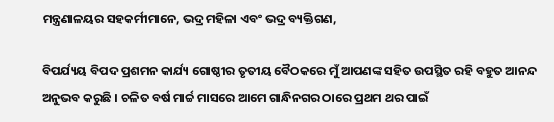ମନ୍ତ୍ରଣାଳୟର ସହକର୍ମୀମାନେ, ଭଦ୍ର ମହିଳା ଏବଂ ଭଦ୍ର ବ୍ୟକ୍ତିଗଣ,

ବିପର୍ଯ୍ୟୟ ବିପଦ ପ୍ରଶମନ କାର୍ଯ୍ୟ ଗୋଷ୍ଠୀର ତୃତୀୟ ବୈଠକରେ ମୁଁ ଆପଣଙ୍କ ସହିତ ଉପସ୍ଥିତ ରହି ବହୁତ ଆନନ୍ଦ ଅନୁଭବ କରୁଛି । ଚଳିତ ବର୍ଷ ମାର୍ଚ୍ଚ ମାସରେ ଆମେ ଗାନ୍ଧିନଗର ଠାରେ ପ୍ରଥମ ଥର ପାଇଁ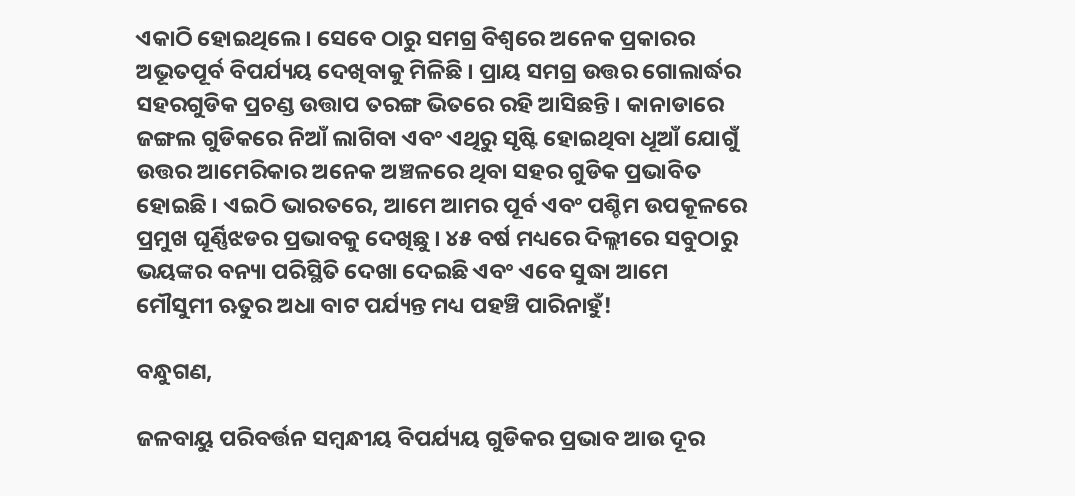ଏକାଠି ହୋଇଥିଲେ । ସେବେ ଠାରୁ ସମଗ୍ର ବିଶ୍ୱରେ ଅନେକ ପ୍ରକାରର ଅଭୂତପୂର୍ବ ବିପର୍ଯ୍ୟୟ ଦେଖିବାକୁ ମିଳିଛି । ପ୍ରାୟ ସମଗ୍ର ଉତ୍ତର ଗୋଲାର୍ଦ୍ଧର ସହରଗୁଡିକ ପ୍ରଚଣ୍ଡ ଉତ୍ତାପ ତରଙ୍ଗ ଭିତରେ ରହି ଆସିଛନ୍ତି । କାନାଡାରେ ଜଙ୍ଗଲ ଗୁଡିକରେ ନିଆଁ ଲାଗିବା ଏବଂ ଏଥିରୁ ସୃଷ୍ଟି ହୋଇଥିବା ଧୂଆଁ ଯୋଗୁଁ ଉତ୍ତର ଆମେରିକାର ଅନେକ ଅଞ୍ଚଳରେ ଥିବା ସହର ଗୁଡିକ ପ୍ରଭାବିତ ହୋଇଛି । ଏଇଠି ଭାରତରେ, ଆମେ ଆମର ପୂର୍ବ ଏବଂ ପଶ୍ଚିମ ଉପକୂଳରେ ପ୍ରମୁଖ ଘୂର୍ଣ୍ଣିଝଡର ପ୍ରଭାବକୁ ଦେଖିଛୁ । ୪୫ ବର୍ଷ ମଧ୍ୟରେ ଦିଲ୍ଲୀରେ ସବୁଠାରୁ ଭୟଙ୍କର ବନ୍ୟା ପରିସ୍ଥିତି ଦେଖା ଦେଇଛି ଏବଂ ଏବେ ସୁଦ୍ଧା ଆମେ ମୌସୁମୀ ଋତୁର ଅଧା ବାଟ ପର୍ଯ୍ୟନ୍ତ ମଧ୍ୟ ପହଞ୍ଚି ପାରିନାହୁଁ!

ବନ୍ଧୁଗଣ,

ଜଳବାୟୁ ପରିବର୍ତ୍ତନ ସମ୍ବନ୍ଧୀୟ ବିପର୍ଯ୍ୟୟ ଗୁଡିକର ପ୍ରଭାବ ଆଉ ଦୂର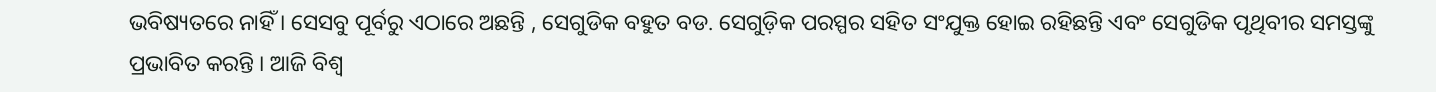ଭବିଷ୍ୟତରେ ନାହିଁ । ସେସବୁ ପୂର୍ବରୁ ଏଠାରେ ଅଛନ୍ତି , ସେଗୁଡିକ ବହୁତ ବଡ. ସେଗୁଡ଼ିକ ପରସ୍ପର ସହିତ ସଂଯୁକ୍ତ ହୋଇ ରହିଛନ୍ତି ଏବଂ ସେଗୁଡିକ ପୃଥିବୀର ସମସ୍ତଙ୍କୁ ପ୍ରଭାବିତ କରନ୍ତି । ଆଜି ବିଶ୍ୱ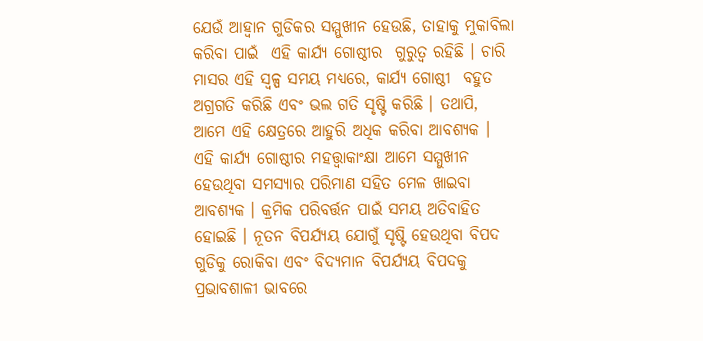ଯେଉଁ ଆହ୍ୱାନ ଗୁଡିକର ସମ୍ମୁଖୀନ ହେଉଛି, ତାହାକୁ ମୁକାବିଲା କରିବା ପାଇଁ  ଏହି କାର୍ଯ୍ୟ ଗୋଷ୍ଠୀର  ଗୁରୁତ୍ୱ ରହିଛି । ଚାରି ମାସର ଏହି ସ୍ୱଳ୍ପ ସମୟ ମଧ୍ୟରେ, କାର୍ଯ୍ୟ ଗୋଷ୍ଠୀ  ବହୁତ ଅଗ୍ରଗତି କରିଛି ଏବଂ ଭଲ ଗତି ସୃଷ୍ଟି କରିଛି । ତଥାପି, ଆମେ ଏହି କ୍ଷେତ୍ରରେ ଆହୁରି ଅଧିକ କରିବା ଆବଶ୍ୟକ । ଏହି କାର୍ଯ୍ୟ ଗୋଷ୍ଠୀର ମହତ୍ତ୍ୱାକାଂକ୍ଷା ଆମେ ସମ୍ମୁଖୀନ ହେଉଥିବା ସମସ୍ୟାର ପରିମାଣ ସହିତ ମେଳ ଖାଇବା ଆବଶ୍ୟକ । କ୍ରମିକ ପରିବର୍ତ୍ତନ ପାଇଁ ସମୟ ଅତିବାହିତ ହୋଇଛି । ନୂତନ ବିପର୍ଯ୍ୟୟ ଯୋଗୁଁ ସୃଷ୍ଟି ହେଉଥିବା ବିପଦ ଗୁଡିକୁ ରୋକିବା ଏବଂ ବିଦ୍ୟମାନ ବିପର୍ଯ୍ୟୟ ବିପଦକୁ ପ୍ରଭାବଶାଳୀ ଭାବରେ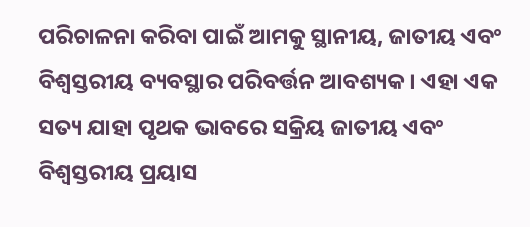ପରିଚାଳନା କରିବା ପାଇଁ ଆମକୁ ସ୍ଥାନୀୟ, ଜାତୀୟ ଏବଂ ବିଶ୍ୱସ୍ତରୀୟ ବ୍ୟବସ୍ଥାର ପରିବର୍ତ୍ତନ ଆବଶ୍ୟକ । ଏହା ଏକ ସତ୍ୟ ଯାହା ପୃଥକ ଭାବରେ ସକ୍ରିୟ ଜାତୀୟ ଏବଂ ବିଶ୍ୱସ୍ତରୀୟ ପ୍ରୟାସ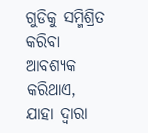ଗୁଡିକୁ ସମ୍ମିଶ୍ରିତ କରିବା ଆବଶ୍ୟକ କରିଥାଏ,  ଯାହା ଦ୍ୱାରା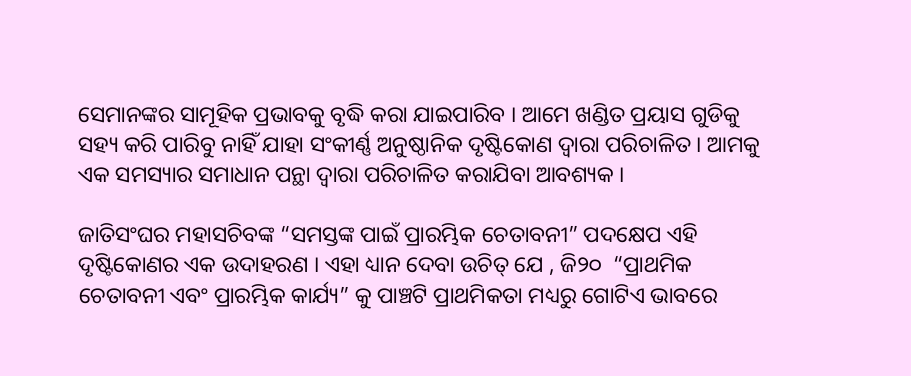ସେମାନଙ୍କର ସାମୂହିକ ପ୍ରଭାବକୁ ବୃଦ୍ଧି କରା ଯାଇପାରିବ । ଆମେ ଖଣ୍ଡିତ ପ୍ରୟାସ ଗୁଡିକୁ ସହ୍ୟ କରି ପାରିବୁ ନାହିଁ ଯାହା ସଂକୀର୍ଣ୍ଣ ଅନୁଷ୍ଠାନିକ ଦୃଷ୍ଟିକୋଣ ଦ୍ୱାରା ପରିଚାଳିତ । ଆମକୁ ଏକ ସମସ୍ୟାର ସମାଧାନ ପନ୍ଥା ଦ୍ୱାରା ପରିଚାଳିତ କରାଯିବା ଆବଶ୍ୟକ ।

ଜାତିସଂଘର ମହାସଚିବଙ୍କ “ସମସ୍ତଙ୍କ ପାଇଁ ପ୍ରାରମ୍ଭିକ ଚେତାବନୀ” ପଦକ୍ଷେପ ଏହି ଦୃଷ୍ଟିକୋଣର ଏକ ଉଦାହରଣ । ଏହା ଧ୍ୟାନ ଦେବା ଉଚିତ୍ ଯେ , ଜି୨୦  “ପ୍ରାଥମିକ ଚେତାବନୀ ଏବଂ ପ୍ରାରମ୍ଭିକ କାର୍ଯ୍ୟ” କୁ ପାଞ୍ଚଟି ପ୍ରାଥମିକତା ମଧ୍ୟରୁ ଗୋଟିଏ ଭାବରେ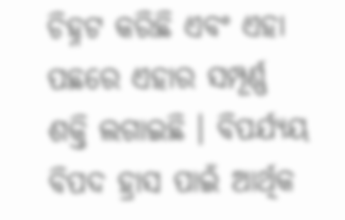ଚିହ୍ନଟ କରିଛି ଏବଂ ଏହା ପଛରେ ଏହାର ସମ୍ପୂର୍ଣ୍ଣ ଶକ୍ତି ଲଗାଇଛି । ବିପର୍ଯ୍ୟୟ ବିପଦ ହ୍ରାସ ପାଇଁ ଆର୍ଥିକ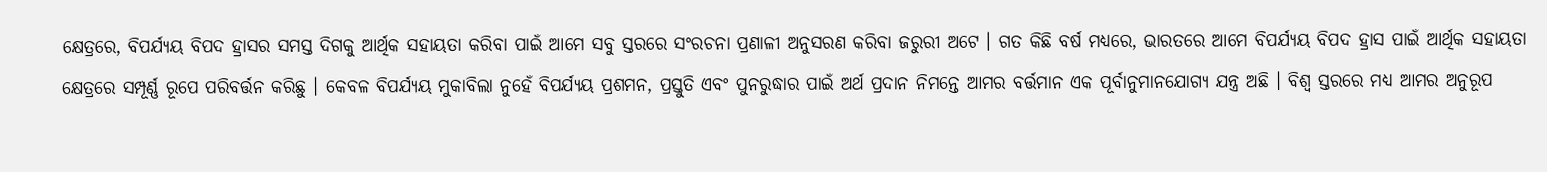କ୍ଷେତ୍ରରେ, ବିପର୍ଯ୍ୟୟ ବିପଦ ହ୍ରାସର ସମସ୍ତ ଦିଗକୁ ଆର୍ଥିକ ସହାୟତା କରିବା ପାଇଁ ଆମେ ସବୁ ସ୍ତରରେ ସଂରଚନା ପ୍ରଣାଳୀ ଅନୁସରଣ କରିବା ଜରୁରୀ ଅଟେ । ଗତ କିଛି ବର୍ଷ ମଧ୍ୟରେ, ଭାରତରେ ଆମେ ବିପର୍ଯ୍ୟୟ ବିପଦ ହ୍ରାସ ପାଇଁ ଆର୍ଥିକ ସହାୟତା କ୍ଷେତ୍ରରେ ସମ୍ପୂର୍ଣ୍ଣ ରୂପେ ପରିବର୍ତ୍ତନ କରିଛୁ । କେବଳ ବିପର୍ଯ୍ୟୟ ମୁକାବିଲା ନୁହେଁ ବିପର୍ଯ୍ୟୟ ପ୍ରଶମନ, ପ୍ରସ୍ତୁତି ଏବଂ ପୁନରୁଦ୍ଧାର ପାଇଁ ଅର୍ଥ ପ୍ରଦାନ ନିମନ୍ତେ ଆମର ବର୍ତ୍ତମାନ ଏକ ପୂର୍ବାନୁମାନଯୋଗ୍ୟ ଯନ୍ତ୍ର ଅଛି । ବିଶ୍ୱ ସ୍ତରରେ ମଧ୍ୟ ଆମର ଅନୁରୂପ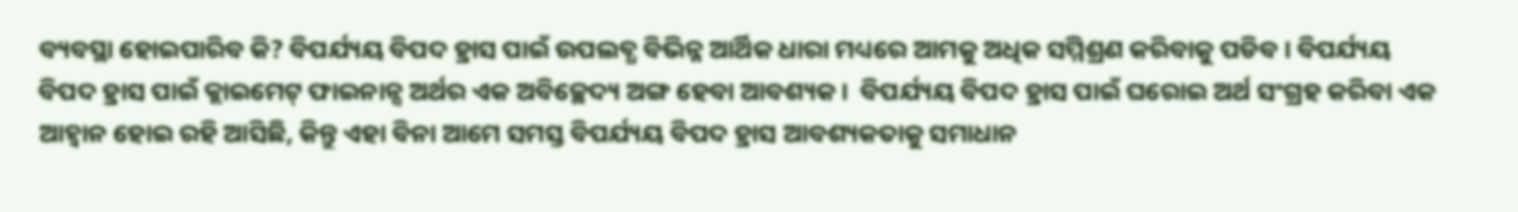ବ୍ୟବସ୍ଥା ହୋଇପାରିବ କି? ବିପର୍ଯ୍ୟୟ ବିପଦ ହ୍ରାସ ପାଇଁ ଉପଲବ୍ଧ ବିଭିନ୍ନ ଆର୍ଥିକ ଧାରା ମଧ୍ୟରେ ଆମକୁ ଅଧିକ ସମ୍ମିଶ୍ରଣ କରିବାକୁ ପଡିବ । ବିପର୍ଯ୍ୟୟ ବିପଦ ହ୍ରାସ ପାଇଁ କ୍ଲାଇମେଟ୍ ଫାଇନାନ୍ସ ଅର୍ଥର ଏକ ଅବିଚ୍ଛେଦ୍ୟ ଅଙ୍ଗ ହେବା ଆବଶ୍ୟକ ।  ବିପର୍ଯ୍ୟୟ ବିପଦ ହ୍ରାସ ପାଇଁ ଘରୋଇ ଅର୍ଥ ସଂଗ୍ରହ କରିବା ଏକ ଆହ୍ୱାନ ହୋଇ ରହି ଆସିଛି, କିନ୍ତୁ ଏହା ବିନା ଆମେ ସମସ୍ତ ବିପର୍ଯ୍ୟୟ ବିପଦ ହ୍ରାସ ଆବଶ୍ୟକତାକୁ ସମାଧାନ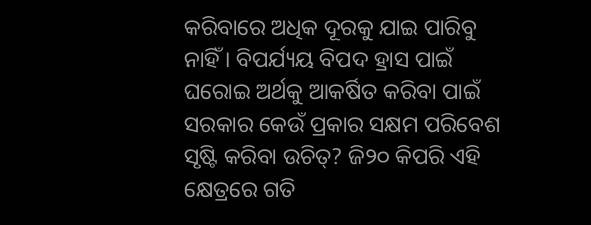କରିବାରେ ଅଧିକ ଦୂରକୁ ଯାଇ ପାରିବୁ ନାହିଁ । ବିପର୍ଯ୍ୟୟ ବିପଦ ହ୍ରାସ ପାଇଁ ଘରୋଇ ଅର୍ଥକୁ ଆକର୍ଷିତ କରିବା ପାଇଁ ସରକାର କେଉଁ ପ୍ରକାର ସକ୍ଷମ ପରିବେଶ ସୃଷ୍ଟି କରିବା ଉଚିତ୍‌? ଜି୨୦ କିପରି ଏହି କ୍ଷେତ୍ରରେ ଗତି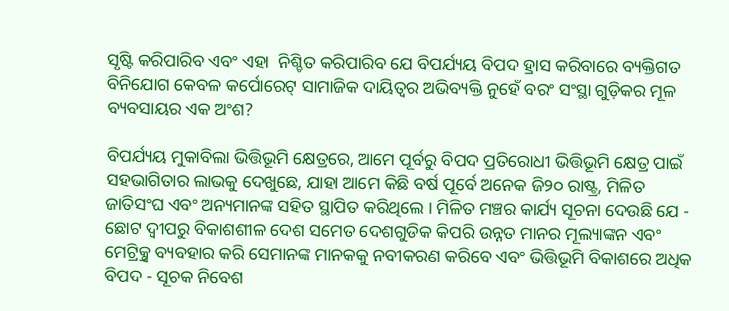ସୃଷ୍ଟି କରିପାରିବ ଏବଂ ଏହା  ନିଶ୍ଚିତ କରିପାରିବ ଯେ ବିପର୍ଯ୍ୟୟ ବିପଦ ହ୍ରାସ କରିବାରେ ବ୍ୟକ୍ତିଗତ ବିନିଯୋଗ କେବଳ କର୍ପୋରେଟ୍ ସାମାଜିକ ଦାୟିତ୍ୱର ଅଭିବ୍ୟକ୍ତି ନୁହେଁ ବରଂ ସଂସ୍ଥା ଗୁଡ଼ିକର ମୂଳ ବ୍ୟବସାୟର ଏକ ଅଂଶ?

ବିପର୍ଯ୍ୟୟ ମୁକାବିଲା ଭିତ୍ତିଭୂମି କ୍ଷେତ୍ରରେ, ଆମେ ପୂର୍ବରୁ ବିପଦ ପ୍ରତିରୋଧୀ ଭିତ୍ତିଭୂମି କ୍ଷେତ୍ର ପାଇଁ ସହଭାଗିତାର ଲାଭକୁ ଦେଖୁଛେ, ଯାହା ଆମେ କିଛି ବର୍ଷ ପୂର୍ବେ ଅନେକ ଜି୨୦ ରାଷ୍ଟ୍ର, ମିଳିତ ଜାତିସଂଘ ଏବଂ ଅନ୍ୟମାନଙ୍କ ସହିତ ସ୍ଥାପିତ କରିଥିଲେ । ମିଳିତ ମଞ୍ଚର କାର୍ଯ୍ୟ ସୂଚନା ଦେଉଛି ଯେ - ଛୋଟ ଦ୍ୱୀପରୁ ବିକାଶଶୀଳ ଦେଶ ସମେତ ଦେଶଗୁଡିକ କିପରି ଉନ୍ନତ ମାନର ମୂଲ୍ୟାଙ୍କନ ଏବଂ ମେଟ୍ର୍ରିକ୍ସ ବ୍ୟବହାର କରି ସେମାନଙ୍କ ମାନକକୁ ନବୀକରଣ କରିବେ ଏବଂ ଭିତ୍ତିଭୂମି ବିକାଶରେ ଅଧିକ ବିପଦ - ସୂଚକ ନିବେଶ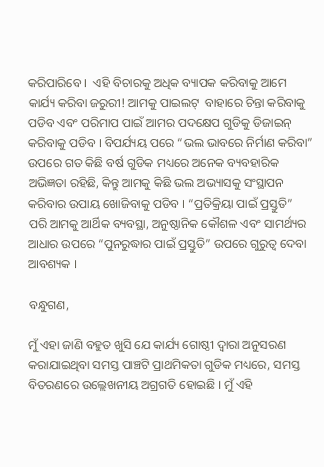କରିପାରିବେ ।  ଏହି ବିଚାରକୁ ଅଧିକ ବ୍ୟାପକ କରିବାକୁ ଆମେ କାର୍ଯ୍ୟ କରିବା ଜରୁରୀ! ଆମକୁ ପାଇଲଟ୍  ବାହାରେ ଚିନ୍ତା କରିବାକୁ ପଡିବ ଏବଂ ପରିମାପ ପାଇଁ ଆମର ପଦକ୍ଷେପ ଗୁଡିକୁ ଡିଜାଇନ୍ କରିବାକୁ ପଡିବ । ବିପର୍ଯ୍ୟୟ ପରେ “ଭଲ ଭାବରେ ନିର୍ମାଣ କରିବା” ଉପରେ ଗତ କିଛି ବର୍ଷ ଗୁଡିକ ମଧ୍ୟରେ ଅନେକ ବ୍ୟବହାରିକ ଅଭିଜ୍ଞତା ରହିଛି, କିନ୍ତୁ ଆମକୁ କିଛି ଭଲ ଅଭ୍ୟାସକୁ ସଂସ୍ଥାପନ କରିବାର ଉପାୟ ଖୋଜିବାକୁ ପଡିବ । “ପ୍ରତିକ୍ରିୟା ପାଇଁ ପ୍ରସ୍ତୁତି” ପରି ଆମକୁ ଆର୍ଥିକ ବ୍ୟବସ୍ଥା, ଅନୁଷ୍ଠାନିକ କୌଶଳ ଏବଂ ସାମର୍ଥ୍ୟର ଆଧାର ଉପରେ “ପୁନରୁଦ୍ଧାର ପାଇଁ ପ୍ରସ୍ତୁତି” ଉପରେ ଗୁରୁତ୍ୱ ଦେବା ଆବଶ୍ୟକ ।

ବନ୍ଧୁଗଣ,

ମୁଁ ଏହା ଜାଣି ବହୁତ ଖୁସି ଯେ କାର୍ଯ୍ୟ ଗୋଷ୍ଠୀ ଦ୍ୱାରା ଅନୁସରଣ କରାଯାଇଥିବା ସମସ୍ତ ପାଞ୍ଚଟି ପ୍ରାଥମିକତା ଗୁଡିକ ମଧ୍ୟରେ, ସମସ୍ତ ବିତରଣରେ ଉଲ୍ଲେଖନୀୟ ଅଗ୍ରଗତି ହୋଇଛି । ମୁଁ ଏହି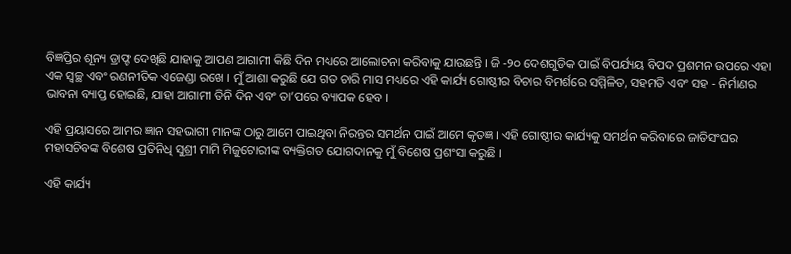ବିଜ୍ଞପ୍ତିର ଶୂନ୍ୟ ଡ୍ରାଫ୍ଟ ଦେଖିଛି ଯାହାକୁ ଆପଣ ଆଗାମୀ କିଛି ଦିନ ମଧ୍ୟରେ ଆଲୋଚନା କରିବାକୁ ଯାଉଛନ୍ତି । ଜି -୨୦ ଦେଶଗୁଡିକ ପାଇଁ ବିପର୍ଯ୍ୟୟ ବିପଦ ପ୍ରଶମନ ଉପରେ ଏହା ଏକ ସ୍ୱଚ୍ଛ ଏବଂ ରଣନୀତିକ ଏଜେଣ୍ଡା ରଖେ । ମୁଁ ଆଶା କରୁଛି ଯେ ଗତ ଚାରି ମାସ ମଧ୍ୟରେ ଏହି କାର୍ଯ୍ୟ ଗୋଷ୍ଠୀର ବିଚାର ବିମର୍ଶରେ ସମ୍ମିଳିତ, ସହମତି ଏବଂ ସହ - ନିର୍ମାଣର ଭାବନା ବ୍ୟାପ୍ତ ହୋଇଛି, ଯାହା ଆଗାମୀ ତିନି ଦିନ ଏବଂ ତା’ପରେ ବ୍ୟାପକ ହେବ ।

ଏହି ପ୍ରୟାସରେ ଆମର ଜ୍ଞାନ ସହଭାଗୀ ମାନଙ୍କ ଠାରୁ ଆମେ ପାଇଥିବା ନିରନ୍ତର ସମର୍ଥନ ପାଇଁ ଆମେ କୃତଜ୍ଞ । ଏହି ଗୋଷ୍ଠୀର କାର୍ଯ୍ୟକୁ ସମର୍ଥନ କରିବାରେ ଜାତିସଂଘର ମହାସଚିବଙ୍କ ବିଶେଷ ପ୍ରତିନିଧି ସୁଶ୍ରୀ ମାମି ମିଜୁଟୋରୀଙ୍କ ବ୍ୟକ୍ତିଗତ ଯୋଗଦାନକୁ ମୁଁ ବିଶେଷ ପ୍ରଶଂସା କରୁଛି ।

ଏହି କାର୍ଯ୍ୟ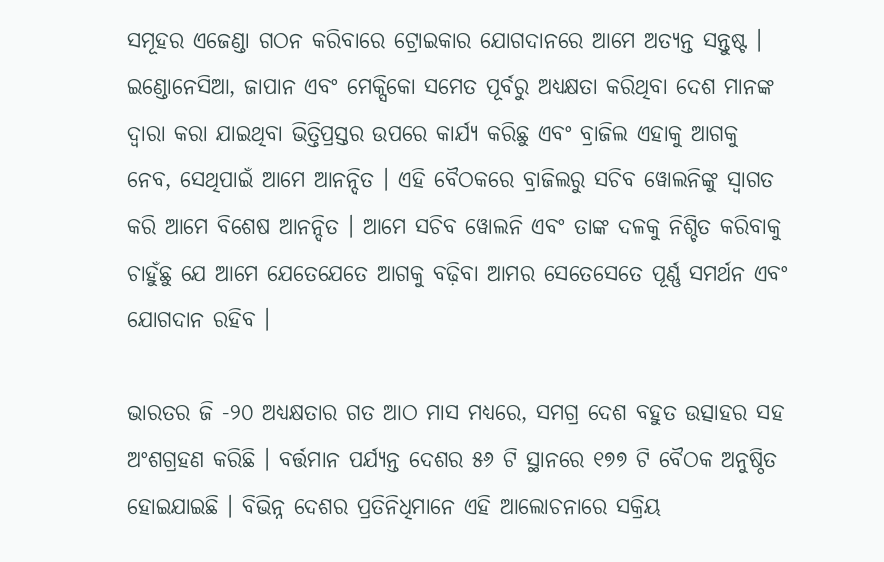ସମୂହର ଏଜେଣ୍ଡା ଗଠନ କରିବାରେ ଟ୍ରୋଇକାର ଯୋଗଦାନରେ ଆମେ ଅତ୍ୟନ୍ତ ସନ୍ତୁଷ୍ଟ । ଇଣ୍ଡୋନେସିଆ, ଜାପାନ ଏବଂ ମେକ୍ସିକୋ ସମେତ ପୂର୍ବରୁ ଅଧ୍ୟକ୍ଷତା କରିଥିବା ଦେଶ ମାନଙ୍କ ଦ୍ୱାରା କରା ଯାଇଥିବା ଭିତ୍ତିପ୍ରସ୍ତର ଉପରେ କାର୍ଯ୍ୟ କରିଛୁ ଏବଂ ବ୍ରାଜିଲ ଏହାକୁ ଆଗକୁ ନେବ, ସେଥିପାଇଁ ଆମେ ଆନନ୍ଦିତ । ଏହି ବୈଠକରେ ବ୍ରାଜିଲରୁ ସଚିବ ୱୋଲନିଙ୍କୁ ସ୍ୱାଗତ କରି ଆମେ ବିଶେଷ ଆନନ୍ଦିତ । ଆମେ ସଚିବ ୱୋଲନି ଏବଂ ତାଙ୍କ ଦଳକୁ ନିଶ୍ଚିତ କରିବାକୁ ଚାହୁଁଛୁ ଯେ ଆମେ ଯେତେଯେତେ ଆଗକୁ ବଢ଼ିବା ଆମର ସେତେସେତେ ପୂର୍ଣ୍ଣ ସମର୍ଥନ ଏବଂ ଯୋଗଦାନ ରହିବ ।

ଭାରତର ଜି -୨୦ ଅଧ୍ୟକ୍ଷତାର ଗତ ଆଠ ମାସ ମଧ୍ୟରେ, ସମଗ୍ର ଦେଶ ବହୁତ ଉତ୍ସାହର ସହ ଅଂଶଗ୍ରହଣ କରିଛି । ବର୍ତ୍ତମାନ ପର୍ଯ୍ୟନ୍ତ ଦେଶର ୫୬ ଟି ସ୍ଥାନରେ ୧୭୭ ଟି ବୈଠକ ଅନୁଷ୍ଠିତ ହୋଇଯାଇଛି । ବିଭିନ୍ନ ଦେଶର ପ୍ରତିନିଧିମାନେ ଏହି ଆଲୋଚନାରେ ସକ୍ରିୟ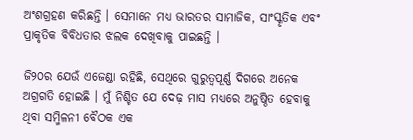ଅଂଶଗ୍ରହଣ କରିଛନ୍ତି । ସେମାନେ ମଧ୍ୟ ଭାରତର ସାମାଜିକ, ସାଂସ୍କୃତିକ ଏବଂ ପ୍ରାକୃତିକ ବିବିଧତାର ଝଲକ ଦେଖିବାକୁ ପାଇଛନ୍ତି ।

ଜି୨୦ର ଯେଉଁ ଏଜେଣ୍ଡା ରହିଛି, ସେଥିରେ ଗୁରୁତ୍ୱପୂର୍ଣ୍ଣ ଦିଗରେ ଅନେକ ଅଗ୍ରଗତି ହୋଇଛି । ମୁଁ ନିଶ୍ଚିତ ଯେ ଦେଢ଼ ମାସ ମଧ୍ୟରେ ଅନୁଷ୍ଠିତ ହେବାକୁ ଥିବା ସମ୍ମିଳନୀ ବୈଠକ ଏକ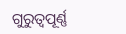ଗୁରୁତ୍ୱପୂର୍ଣ୍ଣ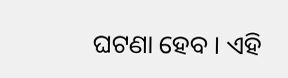ଘଟଣା ହେବ । ଏହି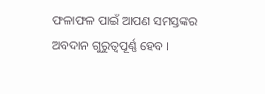ଫଳାଫଳ ପାଇଁ ଆପଣ ସମସ୍ତଙ୍କର ଅବଦାନ ଗୁରୁତ୍ୱପୂର୍ଣ୍ଣ ହେବ ।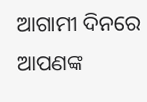ଆଗାମୀ ଦିନରେ ଆପଣଙ୍କ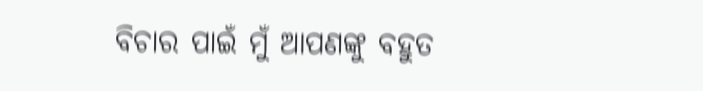ବିଚାର ପାଇଁ ମୁଁ ଆପଣଙ୍କୁ ବହୁତ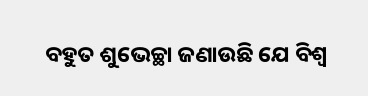ବହୁତ ଶୁଭେଚ୍ଛା ଜଣାଉଛି ଯେ ବିଶ୍ୱ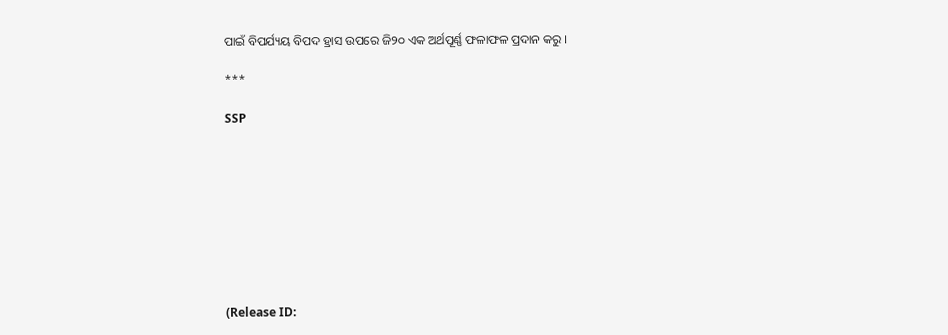ପାଇଁ ବିପର୍ଯ୍ୟୟ ବିପଦ ହ୍ରାସ ଉପରେ ଜି୨୦ ଏକ ଅର୍ଥପୂର୍ଣ୍ଣ ଫଳାଫଳ ପ୍ରଦାନ କରୁ ।

***

SSP









(Release ID: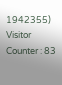1942355) Visitor Counter : 83